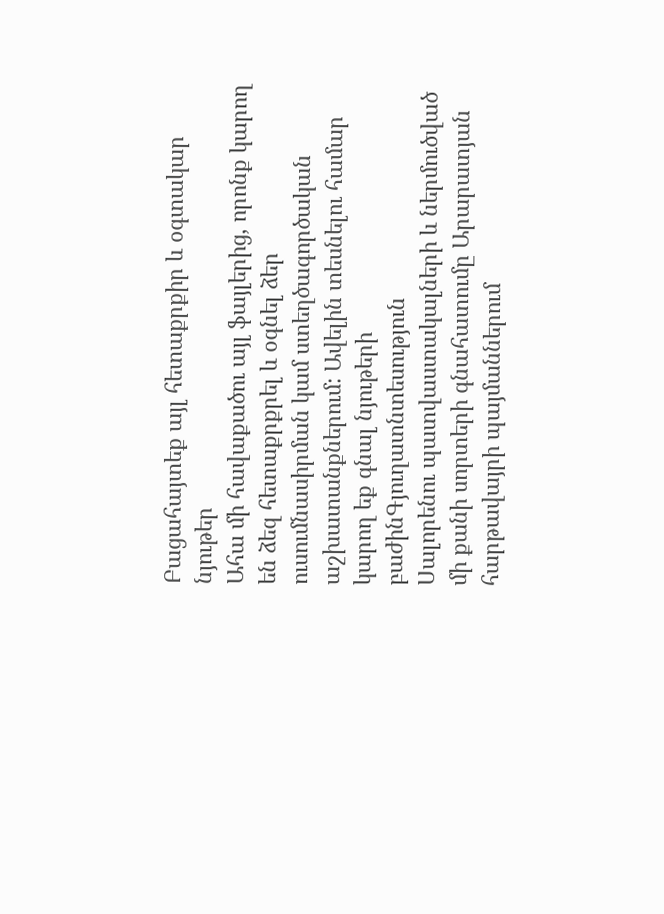Բացահայտեք այլ հետաքրքիր և օգտակար նյութեր
Ահա մի հավաքածու այլ ֆայլերից, որոնք կարող են ձեզ հետաքրքրել և օգնել ձեր ուսումնասիրման կամ ստեղծագործական աշխատանքներում: Ավելին տեսնելու համար կարող եք գնալ նյութերի բաժինԳյուղատնտեսություն
Սալորենու պատվաստակալների և ներմուծված մի քանի սորտերի գնահատումը Արարատյան հարթավայրի պայմաններում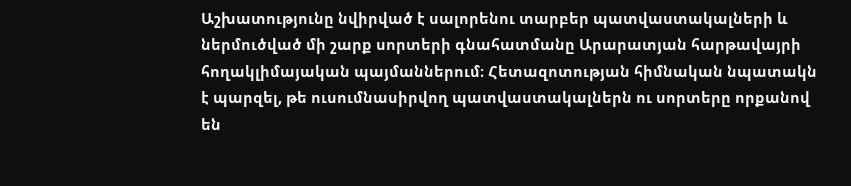Աշխատությունը նվիրված է սալորենու տարբեր պատվաստակալների և ներմուծված մի շարք սորտերի գնահատմանը Արարատյան հարթավայրի հողակլիմայական պայմաններում։ Հետազոտության հիմնական նպատակն է պարզել, թե ուսումնասիրվող պատվաստակալներն ու սորտերը որքանով են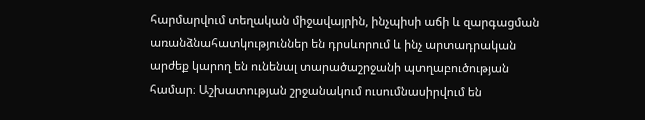հարմարվում տեղական միջավայրին, ինչպիսի աճի և զարգացման առանձնահատկություններ են դրսևորում և ինչ արտադրական արժեք կարող են ունենալ տարածաշրջանի պտղաբուծության համար։ Աշխատության շրջանակում ուսումնասիրվում են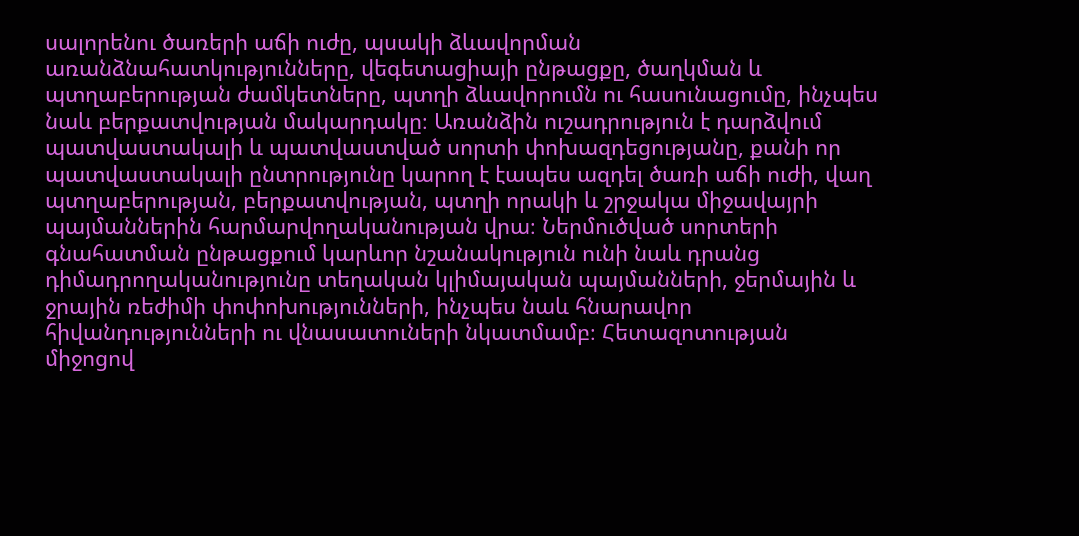սալորենու ծառերի աճի ուժը, պսակի ձևավորման առանձնահատկությունները, վեգետացիայի ընթացքը, ծաղկման և պտղաբերության ժամկետները, պտղի ձևավորումն ու հասունացումը, ինչպես նաև բերքատվության մակարդակը։ Առանձին ուշադրություն է դարձվում պատվաստակալի և պատվաստված սորտի փոխազդեցությանը, քանի որ պատվաստակալի ընտրությունը կարող է էապես ազդել ծառի աճի ուժի, վաղ պտղաբերության, բերքատվության, պտղի որակի և շրջակա միջավայրի պայմաններին հարմարվողականության վրա։ Ներմուծված սորտերի գնահատման ընթացքում կարևոր նշանակություն ունի նաև դրանց դիմադրողականությունը տեղական կլիմայական պայմանների, ջերմային և ջրային ռեժիմի փոփոխությունների, ինչպես նաև հնարավոր հիվանդությունների ու վնասատուների նկատմամբ։ Հետազոտության միջոցով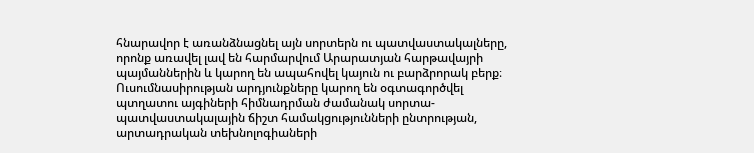հնարավոր է առանձնացնել այն սորտերն ու պատվաստակալները, որոնք առավել լավ են հարմարվում Արարատյան հարթավայրի պայմաններին և կարող են ապահովել կայուն ու բարձրորակ բերք։ Ուսումնասիրության արդյունքները կարող են օգտագործվել պտղատու այգիների հիմնադրման ժամանակ սորտա-պատվաստակալային ճիշտ համակցությունների ընտրության, արտադրական տեխնոլոգիաների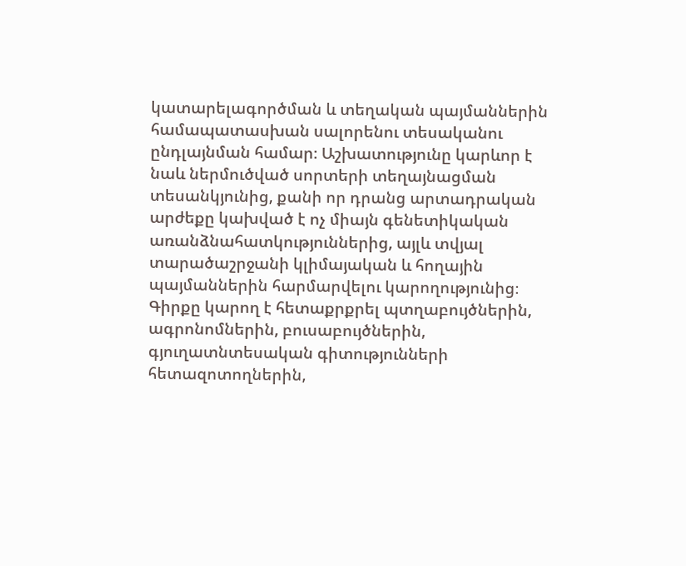կատարելագործման և տեղական պայմաններին համապատասխան սալորենու տեսականու ընդլայնման համար։ Աշխատությունը կարևոր է նաև ներմուծված սորտերի տեղայնացման տեսանկյունից, քանի որ դրանց արտադրական արժեքը կախված է ոչ միայն գենետիկական առանձնահատկություններից, այլև տվյալ տարածաշրջանի կլիմայական և հողային պայմաններին հարմարվելու կարողությունից։ Գիրքը կարող է հետաքրքրել պտղաբույծներին, ագրոնոմներին, բուսաբույծներին, գյուղատնտեսական գիտությունների հետազոտողներին,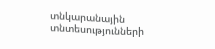տնկարանային տնտեսությունների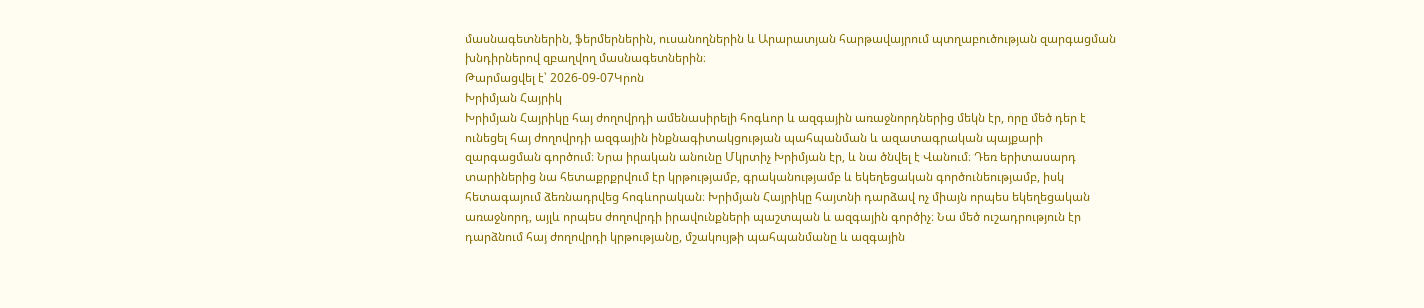մասնագետներին, ֆերմերներին, ուսանողներին և Արարատյան հարթավայրում պտղաբուծության զարգացման խնդիրներով զբաղվող մասնագետներին։
Թարմացվել է՝ 2026-09-07Կրոն
Խրիմյան Հայրիկ
Խրիմյան Հայրիկը հայ ժողովրդի ամենասիրելի հոգևոր և ազգային առաջնորդներից մեկն էր, որը մեծ դեր է ունեցել հայ ժողովրդի ազգային ինքնագիտակցության պահպանման և ազատագրական պայքարի զարգացման գործում։ Նրա իրական անունը Մկրտիչ Խրիմյան էր, և նա ծնվել է Վանում։ Դեռ երիտասարդ տարիներից նա հետաքրքրվում էր կրթությամբ, գրականությամբ և եկեղեցական գործունեությամբ, իսկ հետագայում ձեռնադրվեց հոգևորական։ Խրիմյան Հայրիկը հայտնի դարձավ ոչ միայն որպես եկեղեցական առաջնորդ, այլև որպես ժողովրդի իրավունքների պաշտպան և ազգային գործիչ։ Նա մեծ ուշադրություն էր դարձնում հայ ժողովրդի կրթությանը, մշակույթի պահպանմանը և ազգային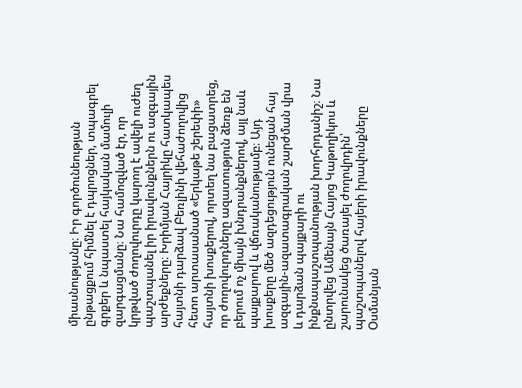միասնությանը։ Իր գործունեության ընթացքում հիմնել է դպրոցներ, տպագրել գրքեր և նպաստել հայկական մամուլի զարգացմանը։ Նա համոզված էր, որ կրթված ժողովուրդը կարող է ավելի ուժեղ պաշտպանել իր իրավունքներն ու ազգային արժեքները։ Խրիմյան Հայրիկը հատկապես հայտնի դարձավ Բեռլինի վեհաժողովից հետո արտասանած «Երկաթե շերեփի» հայտնի խոսքերով, որտեղ նա բացատրեց, որ ժողովուրդները ազատություն ձեռք են բերում ոչ միայն խնդրանքներով, այլ նաև պայքարով և վճռականությամբ։ Այդ խոսքերը մեծ ազդեցություն ունեցան հայ ազգային-ազատագրական շարժման վրա և դարձան պայքարի ու ինքնապաշտպանության խորհրդանիշ։ Նա ընտրվեց Ամենայն Հայոց Կաթողիկոս և շարունակեց ծառայել ժողովրդին՝ պաշտպանելով հայերի իրավունքները Օսմանյան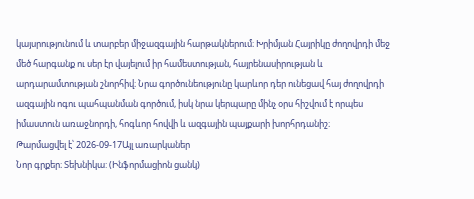կայսրությունում և տարբեր միջազգային հարթակներում։ Խրիմյան Հայրիկը ժողովրդի մեջ մեծ հարգանք ու սեր էր վայելում իր համեստության, հայրենասիրության և արդարամտության շնորհիվ։ Նրա գործունեությունը կարևոր դեր ունեցավ հայ ժողովրդի ազգային ոգու պահպանման գործում, իսկ նրա կերպարը մինչ օրս հիշվում է որպես իմաստուն առաջնորդի, հոգևոր հովվի և ազգային պայքարի խորհրդանիշ։
Թարմացվել է՝ 2026-09-17Այլ առարկաներ
Նոր գրքեր։ Տեխնիկա: (Ինֆորմացիոն ցանկ)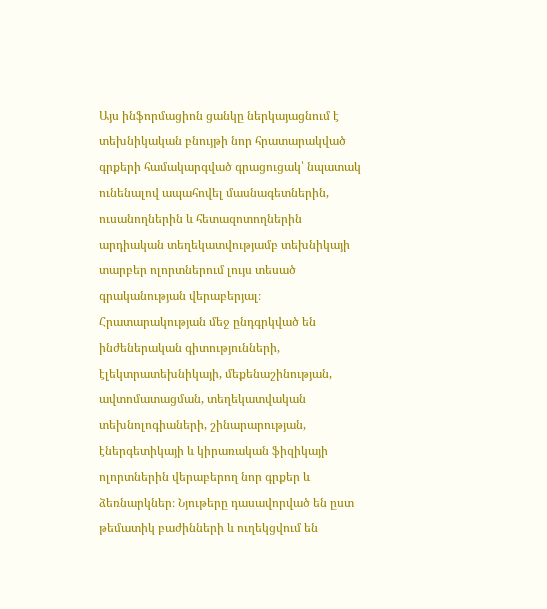Այս ինֆորմացիոն ցանկը ներկայացնում է տեխնիկական բնույթի նոր հրատարակված գրքերի համակարգված գրացուցակ՝ նպատակ ունենալով ապահովել մասնագետներին, ուսանողներին և հետազոտողներին արդիական տեղեկատվությամբ տեխնիկայի տարբեր ոլորտներում լույս տեսած գրականության վերաբերյալ։ Հրատարակության մեջ ընդգրկված են ինժեներական գիտությունների, էլեկտրատեխնիկայի, մեքենաշինության, ավտոմատացման, տեղեկատվական տեխնոլոգիաների, շինարարության, էներգետիկայի և կիրառական ֆիզիկայի ոլորտներին վերաբերող նոր գրքեր և ձեռնարկներ։ Նյութերը դասավորված են ըստ թեմատիկ բաժինների և ուղեկցվում են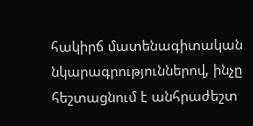հակիրճ մատենագիտական նկարագրություններով, ինչը հեշտացնում է անհրաժեշտ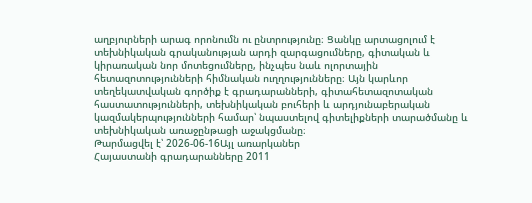աղբյուրների արագ որոնումն ու ընտրությունը։ Ցանկը արտացոլում է տեխնիկական գրականության արդի զարգացումները, գիտական և կիրառական նոր մոտեցումները, ինչպես նաև ոլորտային հետազոտությունների հիմնական ուղղությունները։ Այն կարևոր տեղեկատվական գործիք է գրադարանների, գիտահետազոտական հաստատությունների, տեխնիկական բուհերի և արդյունաբերական կազմակերպությունների համար՝ նպաստելով գիտելիքների տարածմանը և տեխնիկական առաջընթացի աջակցմանը։
Թարմացվել է՝ 2026-06-16Այլ առարկաներ
Հայաստանի գրադարանները 2011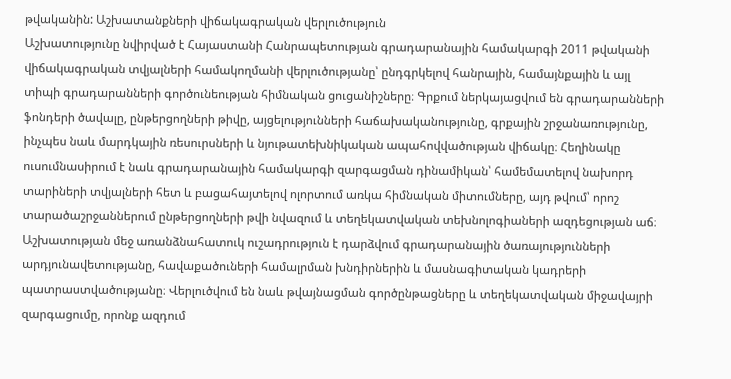թվականին: Աշխատանքների վիճակագրական վերլուծություն
Աշխատությունը նվիրված է Հայաստանի Հանրապետության գրադարանային համակարգի 2011 թվականի վիճակագրական տվյալների համակողմանի վերլուծությանը՝ ընդգրկելով հանրային, համայնքային և այլ տիպի գրադարանների գործունեության հիմնական ցուցանիշները։ Գրքում ներկայացվում են գրադարանների ֆոնդերի ծավալը, ընթերցողների թիվը, այցելությունների հաճախականությունը, գրքային շրջանառությունը, ինչպես նաև մարդկային ռեսուրսների և նյութատեխնիկական ապահովվածության վիճակը։ Հեղինակը ուսումնասիրում է նաև գրադարանային համակարգի զարգացման դինամիկան՝ համեմատելով նախորդ տարիների տվյալների հետ և բացահայտելով ոլորտում առկա հիմնական միտումները, այդ թվում՝ որոշ տարածաշրջաններում ընթերցողների թվի նվազում և տեղեկատվական տեխնոլոգիաների ազդեցության աճ։ Աշխատության մեջ առանձնահատուկ ուշադրություն է դարձվում գրադարանային ծառայությունների արդյունավետությանը, հավաքածուների համալրման խնդիրներին և մասնագիտական կադրերի պատրաստվածությանը։ Վերլուծվում են նաև թվայնացման գործընթացները և տեղեկատվական միջավայրի զարգացումը, որոնք ազդում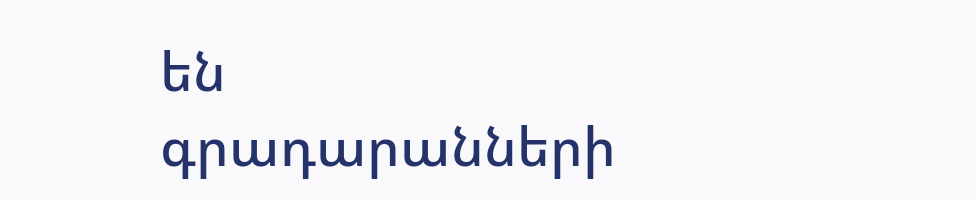են գրադարանների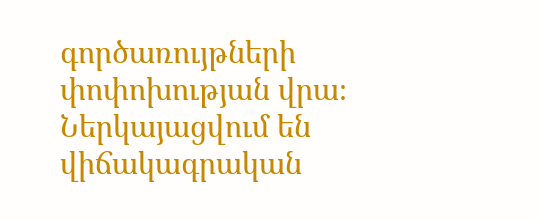գործառույթների փոփոխության վրա։ Ներկայացվում են վիճակագրական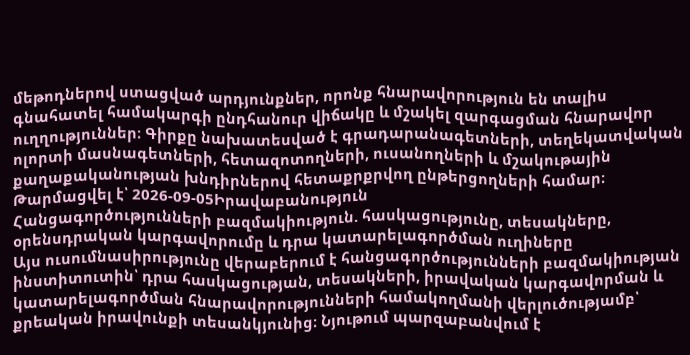մեթոդներով ստացված արդյունքներ, որոնք հնարավորություն են տալիս գնահատել համակարգի ընդհանուր վիճակը և մշակել զարգացման հնարավոր ուղղություններ։ Գիրքը նախատեսված է գրադարանագետների, տեղեկատվական ոլորտի մասնագետների, հետազոտողների, ուսանողների և մշակութային քաղաքականության խնդիրներով հետաքրքրվող ընթերցողների համար։
Թարմացվել է՝ 2026-09-05Իրավաբանություն
Հանցագործությունների բազմակիություն. հասկացությունը, տեսակները, օրենսդրական կարգավորումը և դրա կատարելագործման ուղիները
Այս ուսումնասիրությունը վերաբերում է հանցագործությունների բազմակիության ինստիտուտին՝ դրա հասկացության, տեսակների, իրավական կարգավորման և կատարելագործման հնարավորությունների համակողմանի վերլուծությամբ՝ քրեական իրավունքի տեսանկյունից։ Նյութում պարզաբանվում է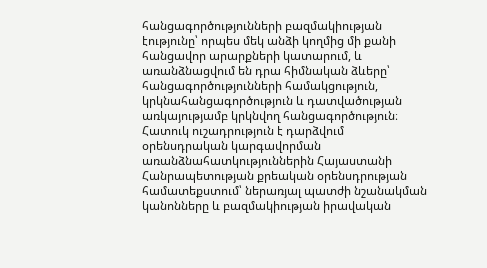հանցագործությունների բազմակիության էությունը՝ որպես մեկ անձի կողմից մի քանի հանցավոր արարքների կատարում, և առանձնացվում են դրա հիմնական ձևերը՝ հանցագործությունների համակցություն, կրկնահանցագործություն և դատվածության առկայությամբ կրկնվող հանցագործություն։ Հատուկ ուշադրություն է դարձվում օրենսդրական կարգավորման առանձնահատկություններին Հայաստանի Հանրապետության քրեական օրենսդրության համատեքստում՝ ներառյալ պատժի նշանակման կանոնները և բազմակիության իրավական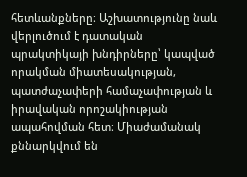հետևանքները։ Աշխատությունը նաև վերլուծում է դատական պրակտիկայի խնդիրները՝ կապված որակման միատեսակության, պատժաչափերի համաչափության և իրավական որոշակիության ապահովման հետ։ Միաժամանակ քննարկվում են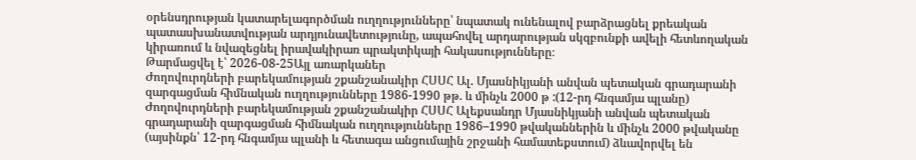օրենսդրության կատարելագործման ուղղությունները՝ նպատակ ունենալով բարձրացնել քրեական պատասխանատվության արդյունավետությունը, ապահովել արդարության սկզբունքի ավելի հետևողական կիրառում և նվազեցնել իրավակիրառ պրակտիկայի հակասությունները։
Թարմացվել է՝ 2026-08-25Այլ առարկաներ
Ժողովուրդների բարեկամության շքանշանակիր ՀՍՍՀ Ալ. Մյասնիկյանի անվան պետական գրադարանի զարգացման հիմնական ուղղությունները 1986-1990 թթ. և մինչև 2000 թ :(12-րդ հնգամյա պլանը)
Ժողովուրդների բարեկամության շքանշանակիր ՀՍՍՀ Ալեքսանդր Մյասնիկյանի անվան պետական գրադարանի զարգացման հիմնական ուղղությունները 1986–1990 թվականներին և մինչև 2000 թվականը (այսինքն՝ 12-րդ հնգամյա պլանի և հետագա անցումային շրջանի համատեքստում) ձևավորվել են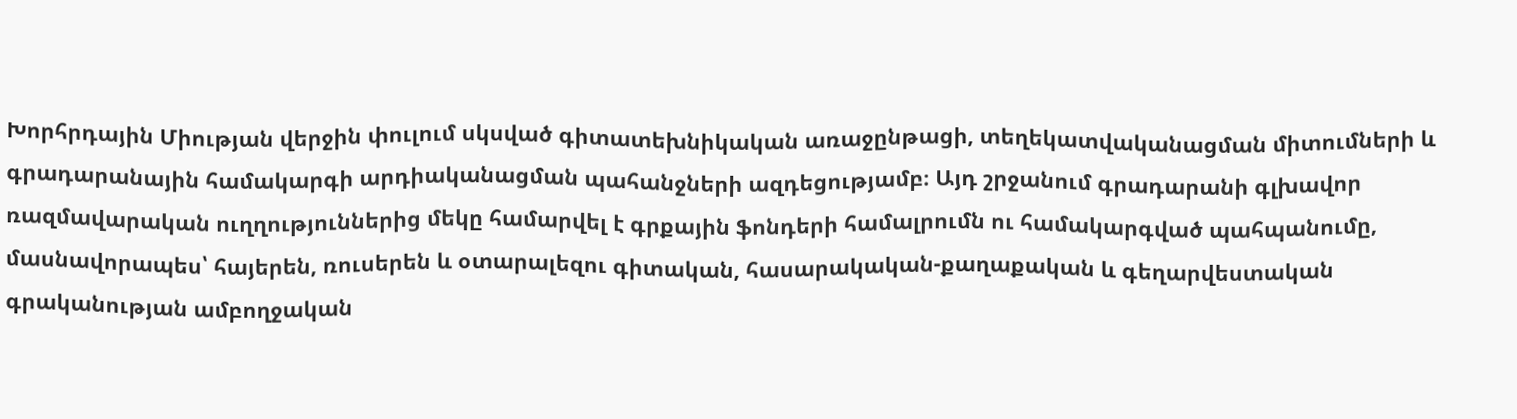Խորհրդային Միության վերջին փուլում սկսված գիտատեխնիկական առաջընթացի, տեղեկատվականացման միտումների և գրադարանային համակարգի արդիականացման պահանջների ազդեցությամբ։ Այդ շրջանում գրադարանի գլխավոր ռազմավարական ուղղություններից մեկը համարվել է գրքային ֆոնդերի համալրումն ու համակարգված պահպանումը, մասնավորապես՝ հայերեն, ռուսերեն և օտարալեզու գիտական, հասարակական-քաղաքական և գեղարվեստական գրականության ամբողջական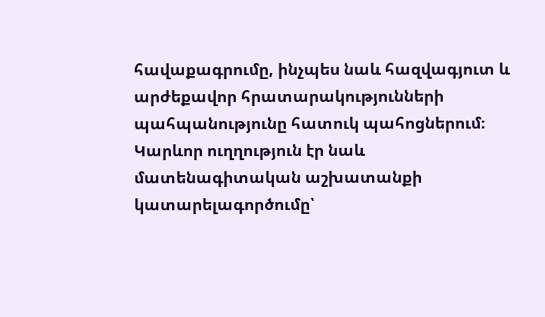հավաքագրումը, ինչպես նաև հազվագյուտ և արժեքավոր հրատարակությունների պահպանությունը հատուկ պահոցներում։ Կարևոր ուղղություն էր նաև մատենագիտական աշխատանքի կատարելագործումը՝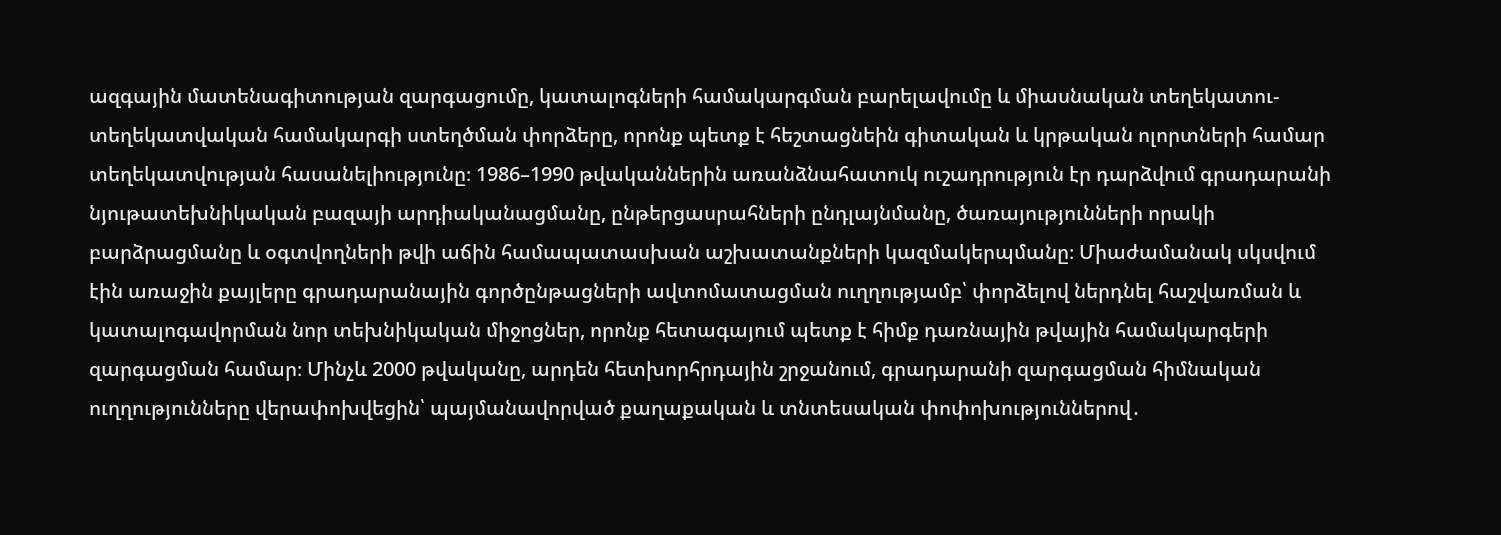ազգային մատենագիտության զարգացումը, կատալոգների համակարգման բարելավումը և միասնական տեղեկատու-տեղեկատվական համակարգի ստեղծման փորձերը, որոնք պետք է հեշտացնեին գիտական և կրթական ոլորտների համար տեղեկատվության հասանելիությունը։ 1986–1990 թվականներին առանձնահատուկ ուշադրություն էր դարձվում գրադարանի նյութատեխնիկական բազայի արդիականացմանը, ընթերցասրահների ընդլայնմանը, ծառայությունների որակի բարձրացմանը և օգտվողների թվի աճին համապատասխան աշխատանքների կազմակերպմանը։ Միաժամանակ սկսվում էին առաջին քայլերը գրադարանային գործընթացների ավտոմատացման ուղղությամբ՝ փորձելով ներդնել հաշվառման և կատալոգավորման նոր տեխնիկական միջոցներ, որոնք հետագայում պետք է հիմք դառնային թվային համակարգերի զարգացման համար։ Մինչև 2000 թվականը, արդեն հետխորհրդային շրջանում, գրադարանի զարգացման հիմնական ուղղությունները վերափոխվեցին՝ պայմանավորված քաղաքական և տնտեսական փոփոխություններով․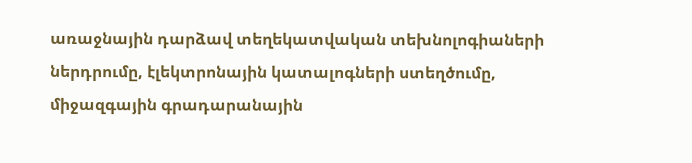առաջնային դարձավ տեղեկատվական տեխնոլոգիաների ներդրումը, էլեկտրոնային կատալոգների ստեղծումը, միջազգային գրադարանային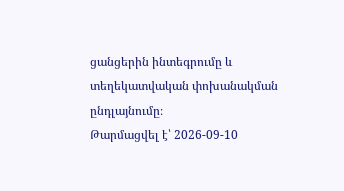ցանցերին ինտեգրումը և տեղեկատվական փոխանակման ընդլայնումը։
Թարմացվել է՝ 2026-09-10